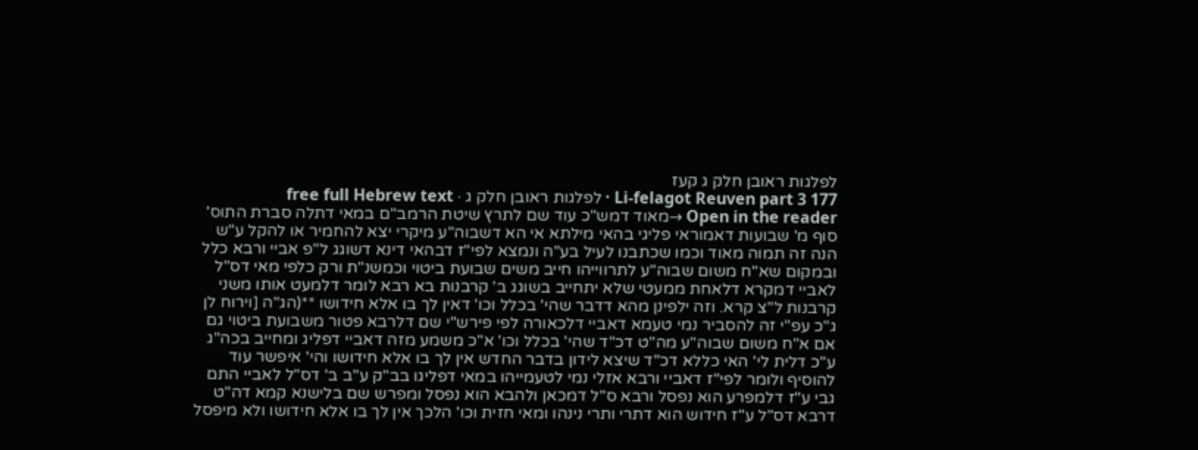לפלגות ראובן חלק ג קעז
Li-felagot Reuven part 3 177 · לפלגות ראובן חלק ג · free full Hebrew text
Open in the reader →מאוד דמש"כ עוד שם לתרץ שיטת הרמב"ם במאי דתלה סברת התוס' סוף מ' שבועות דאמוראי פליגי בהאי מילתא אי הא דשבוה"ע מיקרי יצא להחמיר או להקל ע"ש הנה זה תמוה מאוד וכמו שכתבנו לעיל בע"ה ונמצא לפי"ז דבהאי דינא דשוגג ל"פ אביי ורבא כלל ובמקום שא"ח משום שבוה"ע לתרווייהו חייב משים שבועת ביטוי וכמשנ"ת ורק כלפי מאי דס"ל לאביי דמקרא דלאחת ממעטי שלא יתחייב בשוגג ב' קרבנות בא רבא לומר דלמעט אותו משני קרבנות ל"צ קרא. וזה ילפינן מהא דדבר שהי' בכלל וכו' דאין לך בו אלא חידושו **(הג"ה [וירוח לן ג"כ עפ"י זה להסביר נמי טעמא דאביי דלכאורה לפי פירש"י שם דלרבא פטור משבועת ביטוי גם אם א"ח משום שבוה"ע מה"ט דכ"ד שהי' בכלל וכו' א"כ משמע מזה דאביי דפליג ומחייב בכה"ג ע"כ דלית לי' האי כללא דכ"ד שיצא לידון בדבר החדש אין לך בו אלא חידושו והי' איפשר עוד להוסיף ולומר לפי"ז דאביי ורבא אזלי נמי לטעמייהו במאי דפליגו בב"ק ע"ב ב' דס"ל לאביי התם גבי ע"ז דלמפרע הוא נפסל ורבא ס"ל דמכאן ולהבא הוא נפסל ומפרש שם בלישנא קמא דה"ט דרבא דס"ל ע"ז חידוש הוא דתרי ותרי נינהו ומאי חזית וכו' הלכך אין לך בו אלא חידושו ולא מיפסל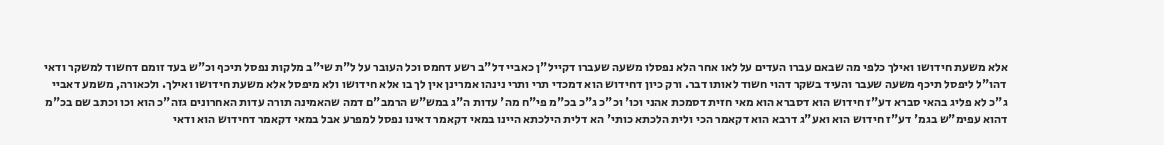אלא משעת חידושו ואילך כלפי מה שבאם עברו העדים על לאו אחר הלא נפסלו משעה שעברו דקייל"ן כאביי דל"ב רשע דחמס וכל העובר על ל"ת שי"ב מלקות נפסל תיכף וכ"ש בעד זומם דחשוד למשקר ודאי דהו"ל ליפסל תיכף משעה שעבר והעיד בשקר דהוי חשוד לאותו דבר. ורק כיון דחידוש הוא דמכדי תרי ותרי נינהו אמרינן אין לך בו אלא חידושו ולא מיפסל אלא משעת חידושו ואילך. ולכאורה, משמע דאביי ג"כ לא פליג בהאי סברא דע"ז חידוש הוא דסברא הוא מאי חזית דסמכת אהני וכו' וכ"כ ג"כ בכ"מ פי"ח מה' עדות ה"ג במש"ש הרמב"ם דמה שהאמינה תורה עדות האחרונים גזה"כ הוא וכו וכתב שם בכ"מ דהוא עפימ"ש בגמ' דע"ז חידוש הוא ואע"ג דרבא הוא דקאמר הכי ולית הלכתא כותי' הא דלית הילכתא היינו במאי דקאמר דאינו נפסל למפרע אבל במאי דקאמר דחידוש הוא ודאי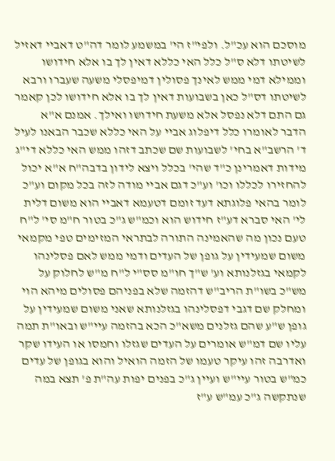מוסכם הוא עכ"ל. ולפי"ז הי' במשמע לומר דה"ט דאביי דאזיל לשיטתו דלא ס"ל כלל האי כללא דאין לך בו אלא חידושו וממילא דמי ממש לאינך פסולין דמיפסלי משעה שעברו ורבא לשיטתו דס"ל כאן בשבועות דאין לך בו אלא חידושו לכן קאמר גם התם דלא נפסל אלא משעת חידושו ואילך. אמנם א"א הדבר לאומרו כלל דיפלוג אביי על האי כללא שכבר הבאנו לעיל ד' הרשב"א בחי' לשבועות שם שכתב דזהו ממש האי כללא די"ג מידות דאמרינן כ"ד שהי' בכלל ויצא לידון בדבה"ח א"א יכול להחזירו לכללו וכו' וע"כ דגם אביי מודה לזה בכל מקום וע"כ לומר בהאי פלוגתא דעד זומם דטעמא דאביי הוא משום דלית לי' האי סברא דע"ז חידוש הוא וכמ"ש ג"כ בטור ח"מ סי' ל"ח טעם נכון מה שהאמינה התורה לבתראי המזימים טפי מקמאי משום שמעידין על גופן של העדים ודמי ממש לאם פסלינהו לקמאי בגזלנותא וע' ש"ך חו"מ סס"י ל"ח מ"ש לחלוק על מש"כ בשו"ת הריב"ש דהזמה שלא בפניהם פסולים מיהא הוי ומחלק שם דגבי דפסלינהו בגזלנותא שאני משום שמעידין על גופן ש"ע שהם גזלנים משא"כ הכא בהזמה עיי"ש ובאו"ת תמה עליו שם דמ"ש אומרים על העדים שגזלו וחמסו או העידו שקר ואדרבה זהו עיקר טעמו של הזמה הואיל והוא בגופן של עדים כמ"ש בטור עיי"ש ועיין ג"כ בפנים יפות עה"ת פ' תצא במה שנתקשה ג"כ עמ"ש ע"ז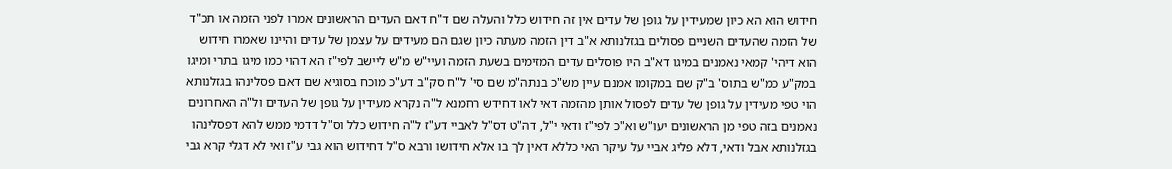חידוש הוא הא כיון שמעידין על גופן של עדים אין זה חידוש כלל והעלה שם ד"ח דאם העדים הראשונים אמרו לפני הזמה או תכ"ד של הזמה שהעדים השניים פסולים בגזלנותא א"ב דין הזמה מעתה כיון שגם הם מעידים על עצמן של עדים והיינו שאמרו חידוש הוא דיהי' קמאי נאמנים במיגו דא"ב היו פוסלים עדים המזימים בשעת הזמה ועיי"ש מ"ש ליישב לפי"ז הא דהוי כמו מיגו בתרי ומיגו במק"ע כמ"ש בתוס' ב"ק שם במקומו אמנם עיין מש"כ בנתה"מ שם סי' ל"ח סק"ב דע"כ מוכח בסוגיא שם דאם פסלינהו בגזלנותא הוי טפי מעידין על גופן של עדים לפסול אותן מהזמה דאי לאו דחידש רחמנא ל"ה נקרא מעידין על גופן של העדים ול"ה האחרונים נאמנים בזה טפי מן הראשונים יעו"ש וא"כ לפי"ז ודאי י"ל, דה"ט דס"ל לאביי דע"ז ל"ה חידוש כלל וס"ל דדמי ממש להא דפסלינהו בגזלנותא אבל ודאי, דלא פליג אביי על עיקר האי כללא דאין לך בו אלא חידושו ורבא ס"ל דחידוש הוא גבי ע"ז ואי לא דגלי קרא גבי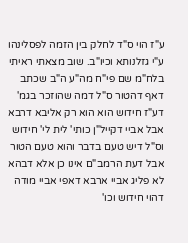ע"ז הוי ס"ד לחלק בין הזמה לפסלינהו ע"י גזלנותא וכיו"ב. שוב מצאתי ראיתי בלח"מ שם פי"ח מה"ע ה"ב שכתב דאף דהטור ס"ל דמה שהוזכר בגמ' דע"ז חידוש הוא הוא רק אליבא דרבא אבל אביי דקייל"ן כותי' לית לי' חידוש וס"ל דיש טעם בדבר והוא טעם הטור אבל דעת הרמב"ם אינו כן אלא דבהא לא פליג אביי ארבא דאפי אביי מודה דהוי חידוש וכו'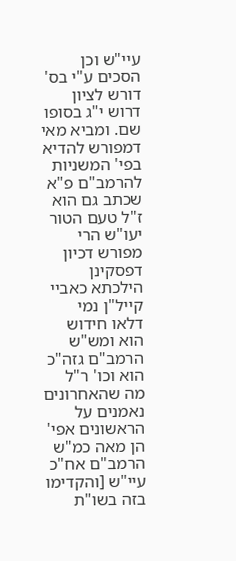עיי"ש וכן הסכים ע"י בס' דורש לציון דרוש י"ג בסופו שם. ומביא מאי דמפורש להדיא בפי' המשניות להרמב"ם פ"א שכתב גם הוא ז"ל טעם הטור יעו"ש הרי מפורש דכיון דפסקינן הילכתא כאביי קייל"ן נמי דלאו חידוש הוא ומש"ש הרמב"ם גזה"כ הוא וכו' ר"ל מה שהאחרונים נאמנים על הראשונים אפי' הן מאה כמ"ש הרמב"ם אח"כ עיי"ש [והקדימו בזה בשו"ת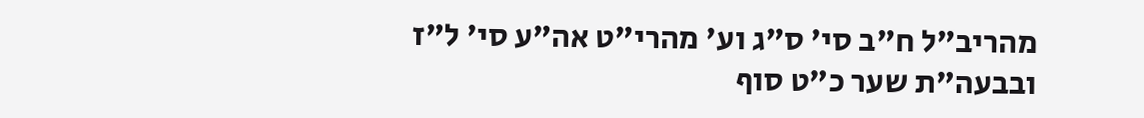מהריב"ל ח"ב סי' ס"ג וע' מהרי"ט אה"ע סי' ל"ז ובבעה"ת שער כ"ט סוף